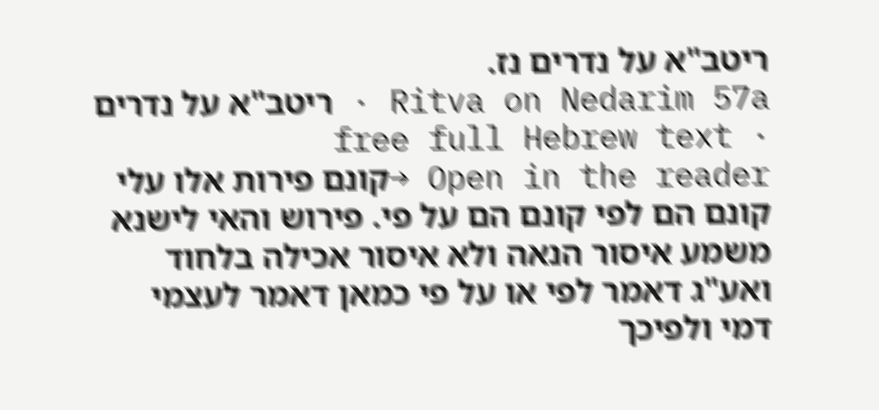ריטב"א על נדרים נז.
Ritva on Nedarim 57a · ריטב"א על נדרים · free full Hebrew text
Open in the reader →קונם פירות אלו עלי קונם הם לפי קונם הם על פי. פירוש והאי לישנא משמע איסור הנאה ולא איסור אכילה בלחוד ואע"ג דאמר לפי או על פי כמאן דאמר לעצמי דמי ולפיכך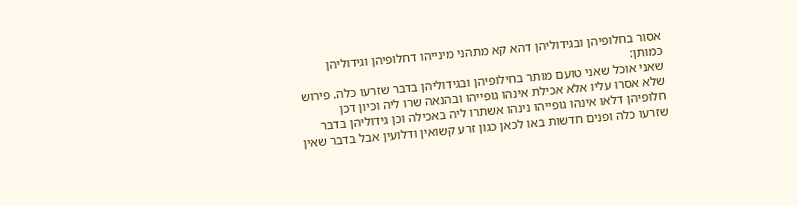אסור בחלופיהן ובגידוליהן דהא קא מתהני מינייהו דחלופיהן וגידוליהן כמותן:
שאני אוכל שאני טועם מותר בחילופיהן ובגידוליהן בדבר שזרעו כלה. פירוש שלא אסרו עליו אלא אכילת אינהו גופייהו ובהנאה שרו ליה וכיון דכן חלופיהן דלאו אינהו גופייהו נינהו אשתרו ליה באכילה וכן גידוליהן בדבר שזרעו כלה ופנים חדשות באו לכאן כגון זרע קשואין ודלועין אבל בדבר שאין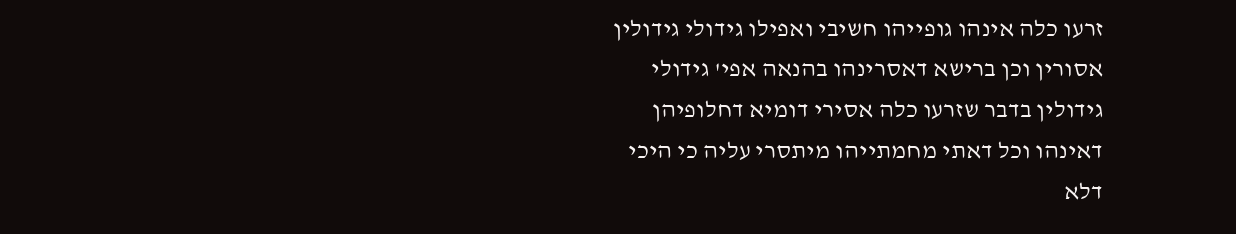זרעו כלה אינהו גופייהו חשיבי ואפילו גידולי גידולין אסורין וכן ברישא דאסרינהו בהנאה אפי' גידולי גידולין בדבר שזרעו כלה אסירי דומיא דחלופיהן דאינהו וכל דאתי מחמתייהו מיתסרי עליה כי היכי דלא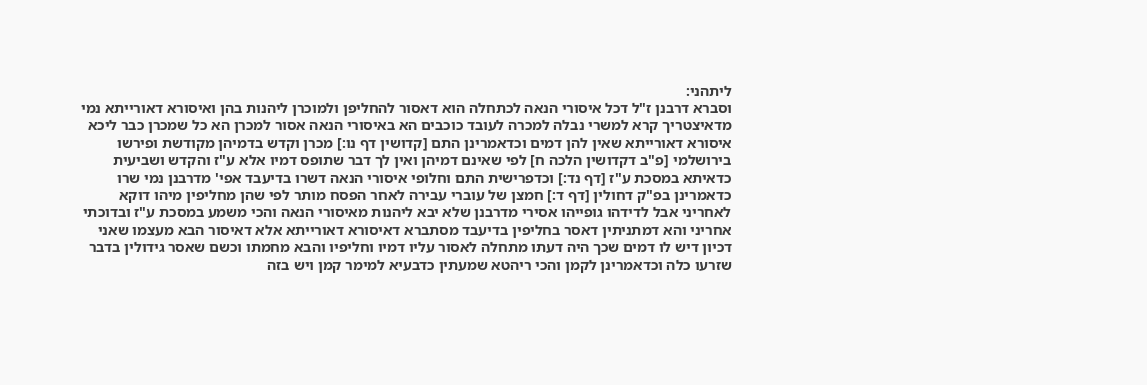ליתהני:
וסברא דרבנן ז"ל דכל איסורי הנאה לכתחלה הוא דאסור להחליפן ולמוכרן ליהנות בהן ואיסורא דאורייתא נמי מדאיצטריך קרא למשרי נבלה למכרה לעובד כוכבים הא באיסורי הנאה אסור למכרן הא כל שמכרן כבר ליכא איסורא דאורייתא שאין להן דמים וכדאמרינן התם [קדושין דף נו:] מכרן וקדש בדמיהן מקודשת ופירשו בירושלמי [פ"ב דקדושין הלכה ח] לפי שאינם דמיהן ואין לך דבר שתופס דמיו אלא ע"ז והקדש ושביעית כדאיתא במסכת ע"ז [דף נד:] וכדפרישית התם וחלופי איסורי הנאה דשרו בדיעבד אפי' מדרבנן נמי שרו כדאמרינן בפ"ק דחולין [דף ד:] חמצן של עוברי עבירה לאחר הפסח מותר לפי שהן מחליפין מיהו דוקא לאחריני אבל לדידהו גופייהו אסירי מדרבנן שלא יבא ליהנות מאיסורי הנאה והכי משמע במסכת ע"ז ובדוכתי אחריני והא דמתניתין דאסר בחליפין בדיעבד מסתברא דאיסורא דאורייתא אלא דאיסור הבא מעצמו שאני דכיון דיש לו דמים שכך היה דעתו מתחלה לאסור עליו דמיו וחליפיו והבא מחמתו וכשם שאסר גידולין בדבר שזרעו כלה וכדאמרינן לקמן והכי ריהטא שמעתין כדבעיא למימר קמן ויש בזה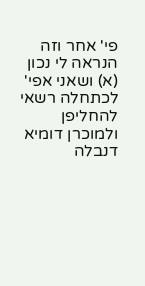פי' אחר וזה הנראה לי נכון (א) ושאני אפי' לכתחלה רשאי להחליפן ולמוכרן דומיא דנבלה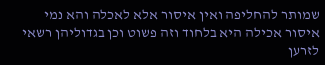שמותר להחליפה ואין איסור אלא לאכלה והא נמי איסור אכילה היא בלחוד וזה פשוט וכן בגדוליהן רשאי לזרען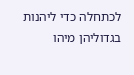לכתחלה כדי ליהנות בגדוליהן מיהו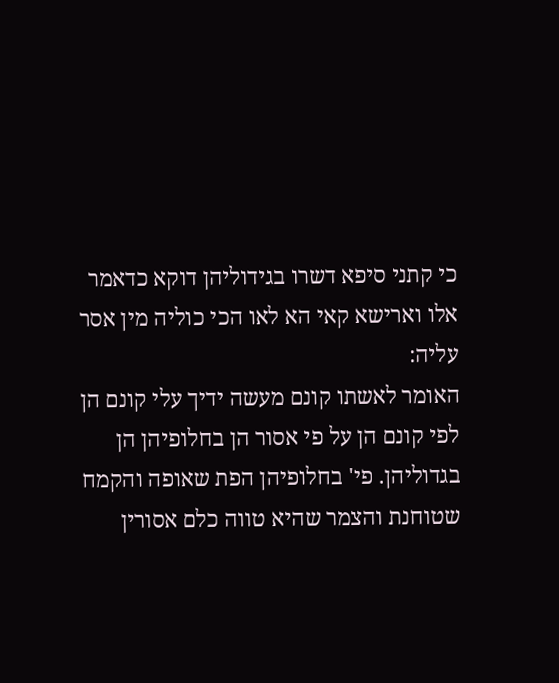כי קתני סיפא דשרו בגידוליהן דוקא כדאמר אלו וארישא קאי הא לאו הכי כוליה מין אסר עליה:
האומר לאשתו קונם מעשה ידיך עלי קונם הן לפי קונם הן על פי אסור הן בחלופיהן הן בגדוליהן. פי' בחלופיהן הפת שאופה והקמח שטוחנת והצמר שהיא טווה כלם אסורין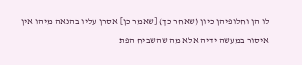לו הן וחלופיהן כיון (שאחר כך) [שאמר כן] אסרן עליו בהנאה מיהו אין איסור במעשה ידיה אלא מה שהשביח הפת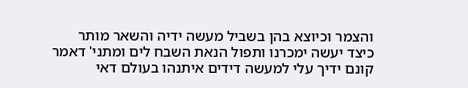והצמר וכיוצא בהן בשביל מעשה ידיה והשאר מותר כיצד יעשה ימכרנו ותפול הנאת השבח לים ומתני' דאמר קונם ידיך עלי למעשה דידים איתנהו בעולם דאי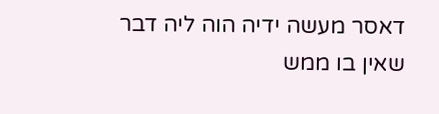דאסר מעשה ידיה הוה ליה דבר שאין בו ממש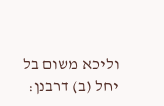וליכא משום בל יחל (ב) דרבנן: